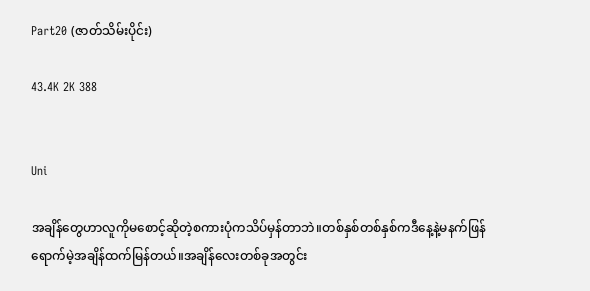Part20 (ဇာတ်သိမ်းပိုင်း)

43.4K 2K 388


Uni

အချိန်တွေဟာလူကိုမစောင့်ဆိုတဲ့စကားပုံကသိပ်မှန်တာဘဲ။တစ်နှစ်တစ်နှစ်ကဒီနေ့နဲ့မနက်ဖြန်ရောက်မဲ့အချိန်ထက်မြန်တယ်။အချိန်လေးတစ်ခုအတွင်း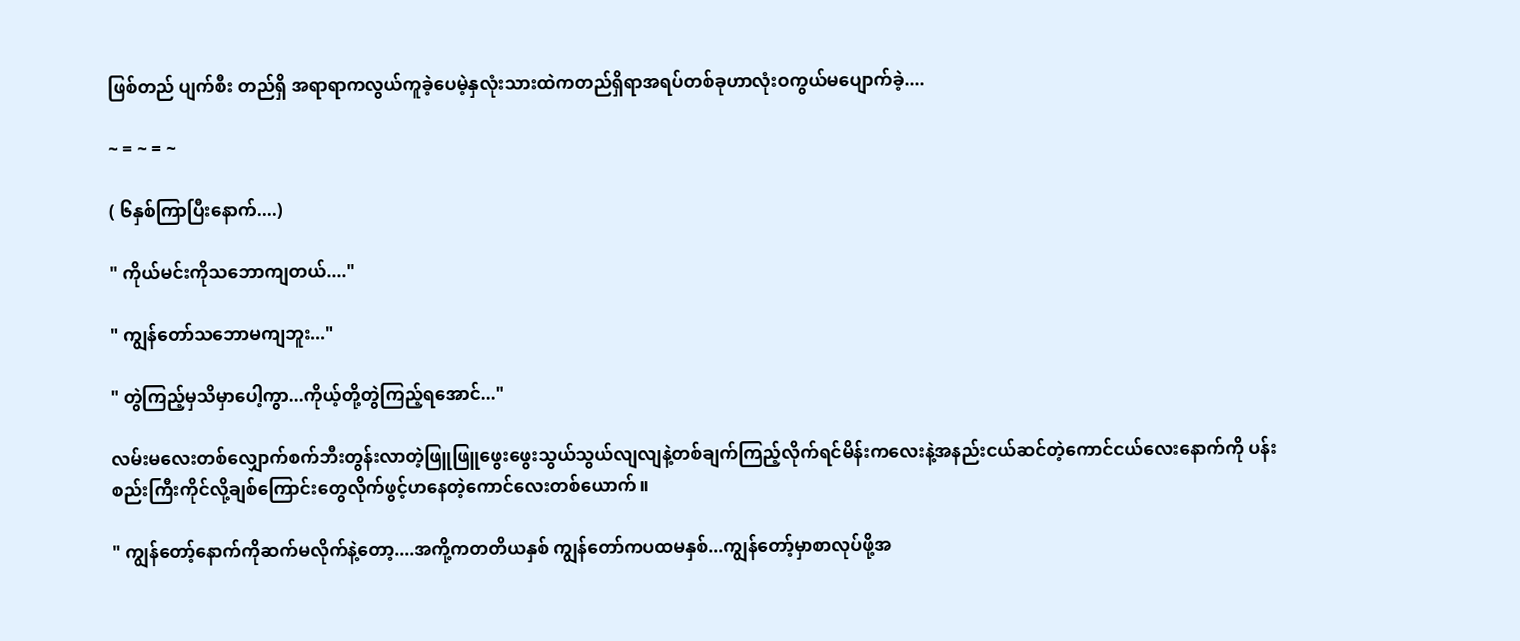ဖြစ်တည် ပျက်စီး တည်ရှိ အရာရာကလွယ်ကူခဲ့ပေမဲ့နှလုံးသားထဲကတည်ရှိရာအရပ်တစ်ခုဟာလုံးဝကွယ်မပျောက်ခဲ့....

~ = ~ = ~

( ၆နှစ်ကြာပြီးနောက်....)

" ကိုယ်မင်းကိုသဘောကျတယ်...."

" ကျွန်တော်သဘောမကျဘူး..."

" တွဲကြည့်မှသိမှာပေါ့ကွာ...ကိုယ့်တို့တွဲကြည့်ရအောင်..."

လမ်းမလေးတစ်လျှောက်စက်ဘီးတွန်းလာတဲ့ဖြူဖြူဖွေးဖွေးသွယ်သွယ်လျလျနဲ့တစ်ချက်ကြည့်လိုက်ရင်မိန်းကလေးနဲ့အနည်းငယ်ဆင်တဲ့ကောင်ငယ်လေးနောက်ကို ပန်းစည်းကြီးကိုင်လို့ချစ်ကြောင်းတွေလိုက်ဖွင့်ဟနေတဲ့ကောင်လေးတစ်ယောက်။

" ကျွန်တော့်နောက်ကိုဆက်မလိုက်နဲ့တော့....အကို့ကတတိယနှစ် ကျွန်တော်ကပထမနှစ်...ကျွန်တော့်မှာစာလုပ်ဖို့အ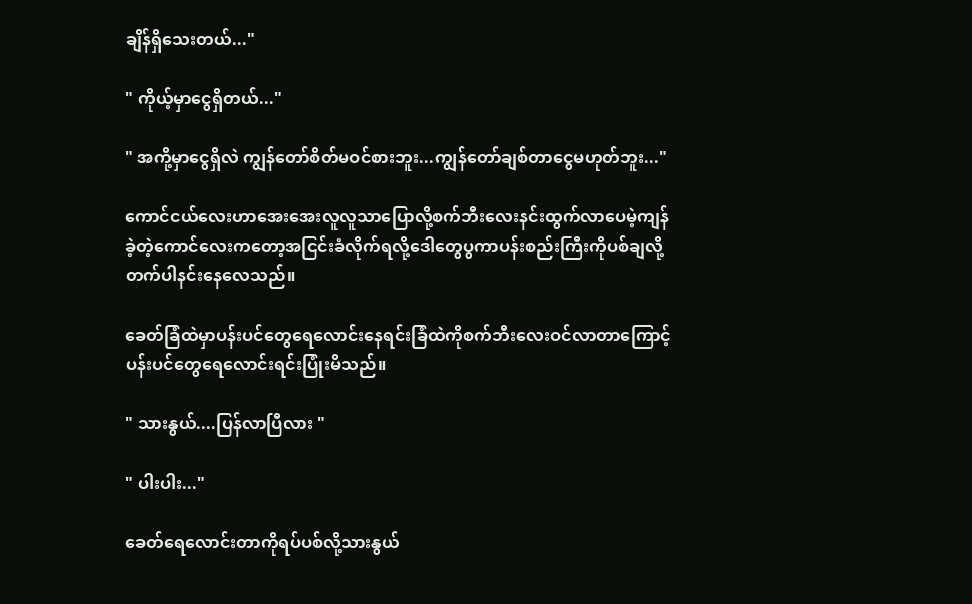ချိန်ရှိသေးတယ်..."

" ကိုယ့်မှာငွေရှိတယ်..."

" အကို့မှာငွေရှိလဲ ကျွန်တော်စိတ်မဝင်စားဘူး...ကျွန်တော်ချစ်တာငွေမဟုတ်ဘူး..."

ကောင်ငယ်လေးဟာအေးအေးလူလူသာပြောလို့စက်ဘီးလေးနင်းထွက်လာပေမဲ့ကျန်ခဲ့တဲ့ကောင်လေးကတော့အငြင်းခံလိုက်ရလို့ဒေါတွေပွကာပန်းစည်းကြီးကိုပစ်ချလို့တက်ပါနင်းနေလေသည်။

ခေတ်ခြံထဲမှာပန်းပင်တွေရေလောင်းနေရင်းခြံထဲကိုစက်ဘီးလေးဝင်လာတာကြောင့်ပန်းပင်တွေရေလောင်းရင်းပြုံးမိသည်။

" သားနွယ်....ပြန်လာပြီလား "

" ပါးပါး..."

ခေတ်ရေလောင်းတာကိုရပ်ပစ်လို့သားနွယ်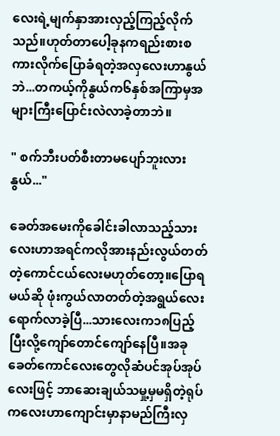လေးရဲ့မျက်နှာအားလှည့်ကြည့်လိုက်သည်။ဟုတ်တာပေါ့ခုနကရည်းစားစကားလိုက်ပြောခံရတဲ့အလှလေးဟာနွယ်ဘဲ...တကယ့်ကိုနွယ်က၆နှစ်အကြာမှအများကြီးပြောင်းလဲလာခဲ့တာဘဲ။

" စက်ဘီးပတ်စီးတာမပျော်ဘူးလားနွယ်..."

ခေတ်အမေးကိုခေါင်းခါလာသည့်သားလေးဟာအရင်ကလိုအားနည်းလွယ်တတ်တဲ့ကောင်ငယ်လေးမဟုတ်တော့။ပြောရမယ်ဆို ဖုံးကွယ်လာတတ်တဲ့အရွယ်လေးရောက်လာခဲ့ပြီ...သားလေးက၁၈ပြည့်ပြီးလို့ကျော်တောင်ကျော်နေပြီ။အခုခေတ်ကောင်လေးတွေလိုဆံပင်အုပ်အုပ်လေးဖြင့် ဘာဆေးချယ်သမှု့မှမရှိတဲ့ရုပ်ကလေးဟာကျောင်းမှာနာမည်ကြီးလှ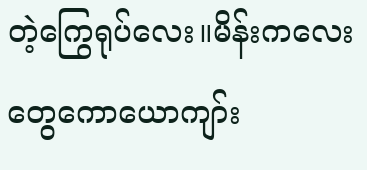တဲ့ကြွေရုပ်လေး။မိန်းကလေးတွေကောယောကျာ်း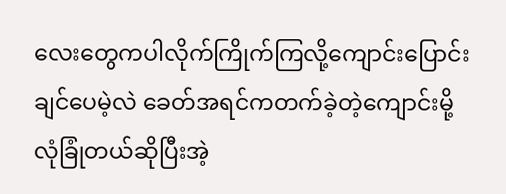လေးတွေကပါလိုက်ကြိုက်ကြလို့ကျောင်းပြောင်းချင်ပေမဲ့လဲ ခေတ်အရင်ကတက်ခဲ့တဲ့ကျောင်းမို့လုံခြုံတယ်ဆိုပြီးအဲ့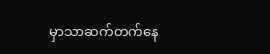မှာသာဆက်တက်နေ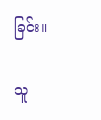ခြင်း။

သူ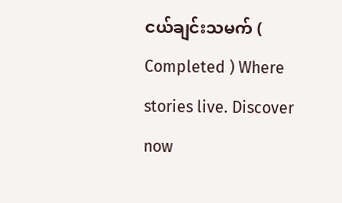ငယ်ချင်းသမက် ( Completed ) Where stories live. Discover now